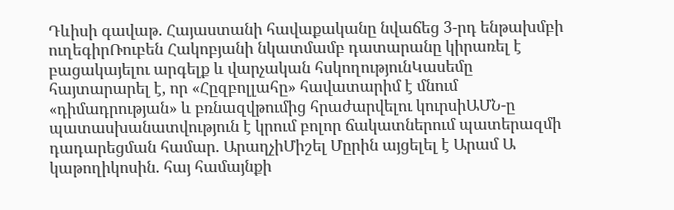Դևիսի գավաթ. Հայաստանի հավաքականը նվաճեց 3-րդ ենթախմբի ուղեգիրՌուբեն Հակոբյանի նկատմամբ դատարանը կիրառել է բացակայելու արգելք և վարչական հսկողությունԿասեմը հայտարարել է, որ «Հըզբոլլահը» հավատարիմ է մնում «դիմադրության» և բռնազվթումից հրաժարվելու կուրսիԱՄՆ-ը պատասխանատվություն է կրում բոլոր ճակատներում պատերազմի դադարեցման համար. ԱրաղչիՄիշել Մըրին այցելել է Արամ Ա կաթողիկոսին. հայ համայնքի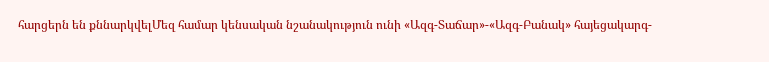հարցերն են քննարկվելՄեզ համար կենսական նշանակություն ունի «Ազգ-Տաճար»-«Ազգ-Բանակ» հայեցակարգ-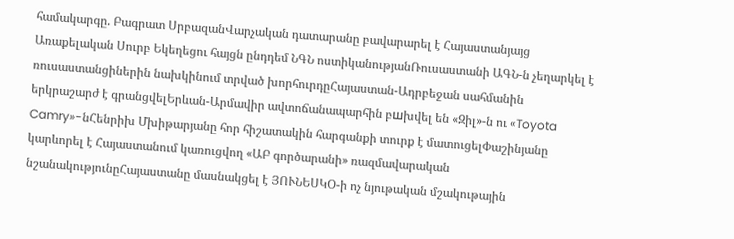համակարգը. Բագրատ ՍրբազանՎարչական դատարանը բավարարել է Հայաստանյայց Առաքելական Սուրբ Եկեղեցու հայցն ընդդեմ ՆԳՆ ոստիկանությանՌուսաստանի ԱԳՆ-ն չեղարկել է ռուսաստանցիներին նախկինում տրված խորհուրդըՀայաստան-Ադրբեջան սահմանին երկրաշարժ է գրանցվելԵրևան-Արմավիր ավտոճանապարհին բшխվել են «Զիլ»-ն ու «Toyota Camry»-նՀենրիխ Մխիթարյանը հոր հիշատակին հարգանքի տուրք է մատուցելՓաշինյանը կարևորել է Հայաստանում կառուցվող «ԱԲ գործարանի» ռազմավարական նշանակությունըՀայաստանը մասնակցել է ՅՈՒՆԵՍԿՕ-ի ոչ նյութական մշակութային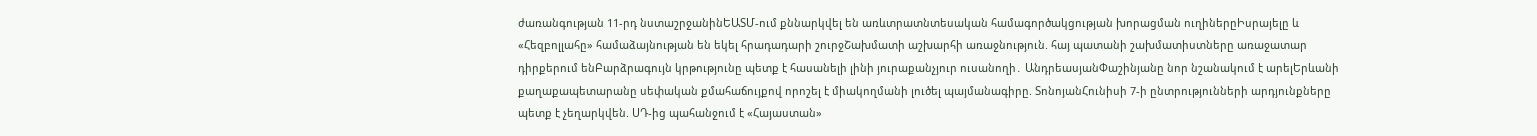ժառանգության 11-րդ նստաշրջանինԵԱՏՄ-ում քննարկվել են առևտրատնտեսական համագործակցության խորացման ուղիներըԻսրայելը և «Հեզբոլլահը» համաձայնության են եկել հրադադարի շուրջՇախմատի աշխարհի առաջնություն. հայ պատանի շախմատիստները առաջատար դիրքերում ենԲարձրագույն կրթությունը պետք է հասանելի լինի յուրաքանչյուր ուսանողի․ ԱնդրեասյանՓաշինյանը նոր նշանակում է արելԵրևանի քաղաքապետարանը սեփական քմահաճույքով որոշել է միակողմանի լուծել պայմանագիրը. ՏոնոյանՀունիսի 7-ի ընտրությունների արդյունքները պետք է չեղարկվեն. ՍԴ-ից պահանջում է «Հայաստան»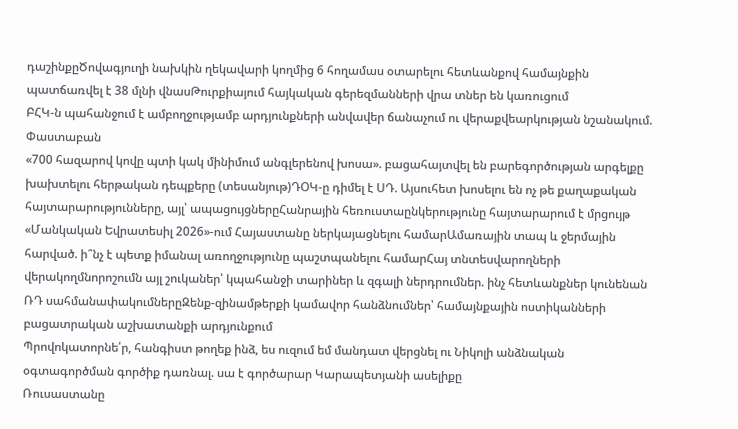դաշինքըԾովագյուղի նախկին ղեկավարի կողմից 6 հողամաս օտարելու հետևանքով համայնքին պատճառվել է 38 մլնի վնասԹուրքիայում հայկական գերեզմանների վրա տներ են կառուցում
ԲՀԿ-ն պահանջում է ամբողջությամբ արդյունքների անվավեր ճանաչում ու վերաքվեարկության նշանակում. Փաստաբան
«700 հազարով կովը պտի կակ մինիմում անգլերենով խոսա». բացահայտվել են բարեգործության արգելքը խախտելու հերթական դեպքերը (տեսանյութ)ԴՕԿ-ը դիմել է ՍԴ. Այսուհետ խոսելու են ոչ թե քաղաքական հայտարարությունները, այլ՝ ապացույցներըՀանրային հեռուստաընկերությունը հայտարարում է մրցույթ «Մանկական Եվրատեսիլ 2026»-ում Հայաստանը ներկայացնելու համարԱմառային տապ և ջերմային հարված. ի՞նչ է պետք իմանալ առողջությունը պաշտպանելու համարՀայ տնտեսվարողների վերակողմնորոշումն այլ շուկաներ՝ կպահանջի տարիներ և զգալի ներդրումներ. ինչ հետևանքներ կունենան ՌԴ սահմանափակումներըԶենք-զինամթերքի կամավոր հանձնումներ՝ համայնքային ոստիկանների բացատրական աշխատանքի արդյունքում
Պրովոկատորնե՛ր, հանգիստ թողեք ինձ, ես ուզում եմ մանդատ վերցնել ու Նիկոլի անձնական օգտագործման գործիք դառնալ. սա է գործարար Կարապետյանի ասելիքը
Ռուսաստանը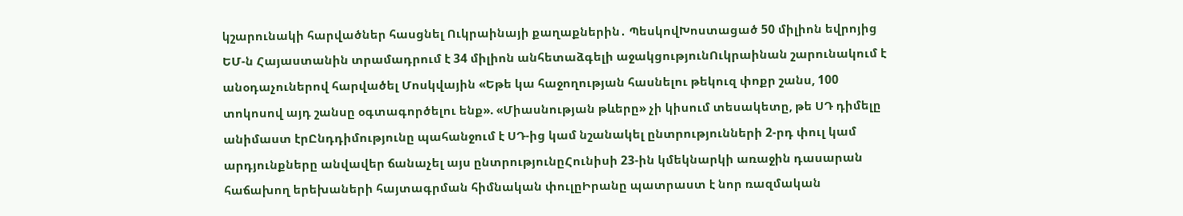կշարունակի հարվածներ հասցնել Ուկրաինայի քաղաքներին․ ՊեսկովԽոստացած 50 միլիոն եվրոյից ԵՄ-ն Հայաստանին տրամադրում է 34 միլիոն անհետաձգելի աջակցությունՈւկրաինան շարունակում է անօդաչուներով հարվածել Մոսկվային «Եթե կա հաջողության հասնելու թեկուզ փոքր շանս, 100 տոկոսով այդ շանսը օգտագործելու ենք». «Միասնության թևերը» չի կիսում տեսակետը, թե ՍԴ դիմելը անիմաստ էրԸնդդիմությունը պահանջում է ՍԴ-ից կամ նշանակել ընտրությունների 2-րդ փուլ կամ արդյունքները անվավեր ճանաչել այս ընտրությունըՀունիսի 23-ին կմեկնարկի առաջին դասարան հաճախող երեխաների հայտագրման հիմնական փուլըԻրանը պատրաստ է նոր ռազմական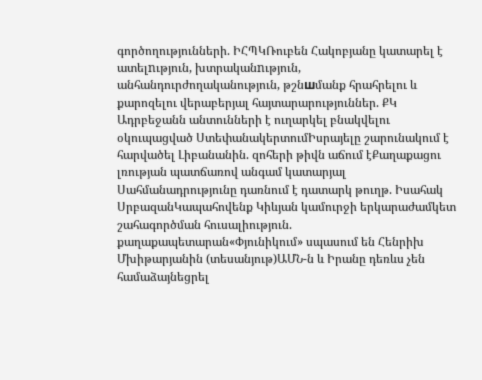գործողությունների. ԻՀՊԿՌուբեն Հակոբյանը կատարել է ատելnւթյուն, խտրականnւթյուն, անհանդուրժողականություն, թշնшմանք հրահրելու և քարոզելու վերաբերյալ հայտարարություններ. ՔԿ Ադրբեջանն անտունների է ուղարկել բնակվելու օկուպացված ՍտեփանակերտումԻսրայելը շարունակում է հարվածել Լիբանանին. զոհերի թիվն աճում էՔաղաքացու լռության պատճառով անգամ կատարյալ Սահմանադրությունը դառնում է դատարկ թուղթ. Իսահակ ՍրբազանԿապահովենք Կիևյան կամուրջի երկարաժամկետ շահագործման հուսալիություն. քաղաքապետարան«Փյունիկում» սպասում են Հենրիխ Մխիթարյանին (տեսանյութ)ԱՄՆ-ն և Իրանը դեռևս չեն համաձայնեցրել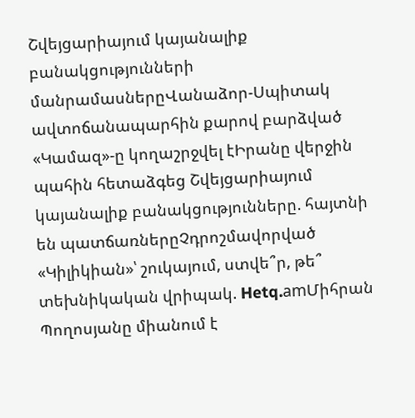Շվեյցարիայում կայանալիք բանակցությունների մանրամասներըՎանաձոր-Սպիտակ ավտոճանապարհին քարով բարձված «Կամազ»-ը կողաշրջվել էԻրանը վերջին պահին հետաձգեց Շվեյցարիայում կայանալիք բանակցությունները. հայտնի են պատճառներըՉդրոշմավորված «Կիլիկիան»՝ շուկայում, ստվե՞ր, թե՞ տեխնիկական վրիպակ. Hetq.amՄիհրան Պողոսյանը միանում է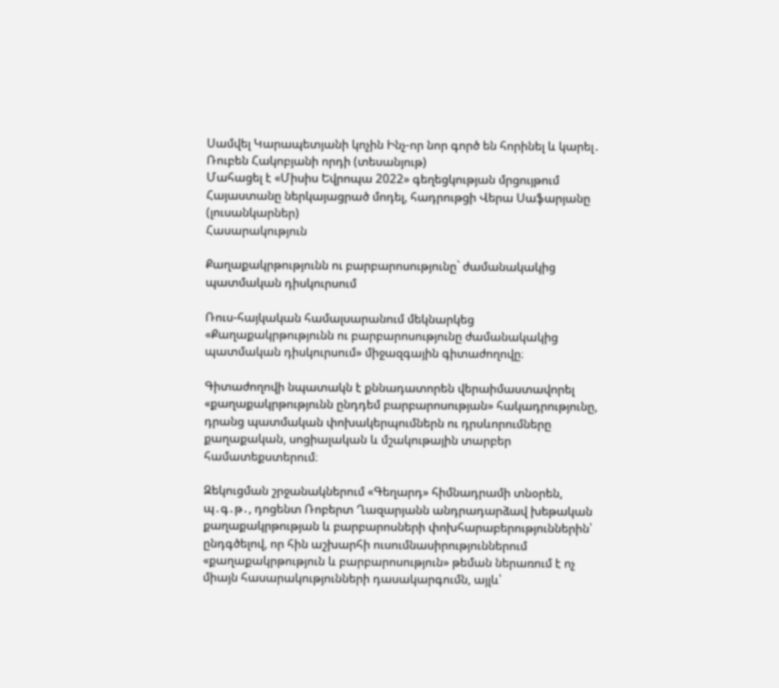Սամվել Կարապետյանի կոչին Ինչ-որ նոր գործ են հորինել և կարել․ Ռուբեն Հակոբյանի որդի (տեսանյութ)
Մահացել է «Միսիս Եվրոպա 2022» գեղեցկության մրցույթում Հայաստանը ներկայացրած մոդել, հադրութցի Վերա Սաֆարյանը (լուսանկարներ)
Հասարակություն

Քաղաքակրթությունն ու բարբարոսությունը` ժամանակակից պատմական դիսկուրսում

Ռուս-հայկական համալսարանում մեկնարկեց «Քաղաքակրթությունն ու բարբարոսությունը ժամանակակից պատմական դիսկուրսում» միջազգային գիտաժողովը։

Գիտաժողովի նպատակն է քննադատորեն վերաիմաստավորել «քաղաքակրթությունն ընդդեմ բարբարոսության» հակադրությունը, դրանց պատմական փոխակերպումներն ու դրսևորումները քաղաքական, սոցիալական և մշակութային տարբեր համատեքստերում։

Զեկուցման շրջանակներում «Գեղարդ» հիմնադրամի տնօրեն, պ․գ․թ․, դոցենտ Ռոբերտ Ղազարյանն անդրադարձավ խեթական քաղաքակրթության և բարբարոսների փոխհարաբերություններին՝ ընդգծելով, որ հին աշխարհի ուսումնասիրություններում «քաղաքակրթություն և բարբարոսություն» թեման ներառում է ոչ միայն հասարակությունների դասակարգումն, այլև՝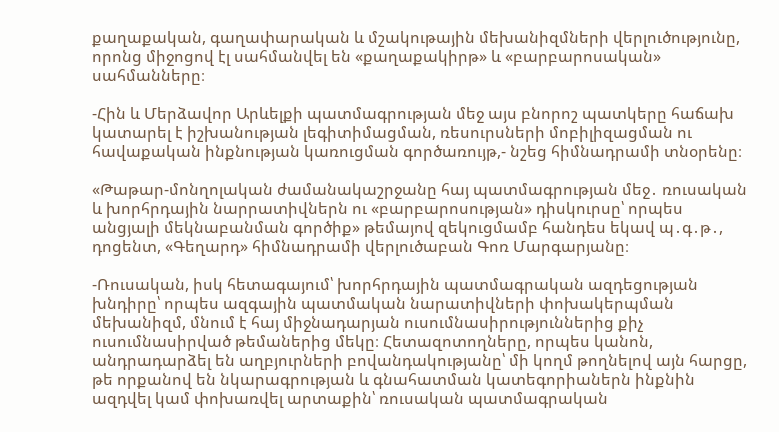քաղաքական, գաղափարական և մշակութային մեխանիզմների վերլուծությունը, որոնց միջոցով էլ սահմանվել են «քաղաքակիրթ» և «բարբարոսական» սահմանները։

-Հին և Մերձավոր Արևելքի պատմագրության մեջ այս բնորոշ պատկերը հաճախ կատարել է իշխանության լեգիտիմացման, ռեսուրսների մոբիլիզացման ու հավաքական ինքնության կառուցման գործառույթ,- նշեց հիմնադրամի տնօրենը։

«Թաթար-մոնղոլական ժամանակաշրջանը հայ պատմագրության մեջ․ ռուսական և խորհրդային նարրատիվներն ու «բարբարոսության» դիսկուրսը՝ որպես անցյալի մեկնաբանման գործիք» թեմայով զեկուցմամբ հանդես եկավ պ․գ․թ․, դոցենտ, «Գեղարդ» հիմնադրամի վերլուծաբան Գոռ Մարգարյանը։

-Ռուսական, իսկ հետագայում՝ խորհրդային պատմագրական ազդեցության խնդիրը՝ որպես ազգային պատմական նարատիվների փոխակերպման մեխանիզմ, մնում է հայ միջնադարյան ուսումնասիրություններից քիչ ուսումնասիրված թեմաներից մեկը։ Հետազոտողները, որպես կանոն, անդրադարձել են աղբյուրների բովանդակությանը՝ մի կողմ թողնելով այն հարցը, թե որքանով են նկարագրության և գնահատման կատեգորիաներն ինքնին ազդվել կամ փոխառվել արտաքին՝ ռուսական պատմագրական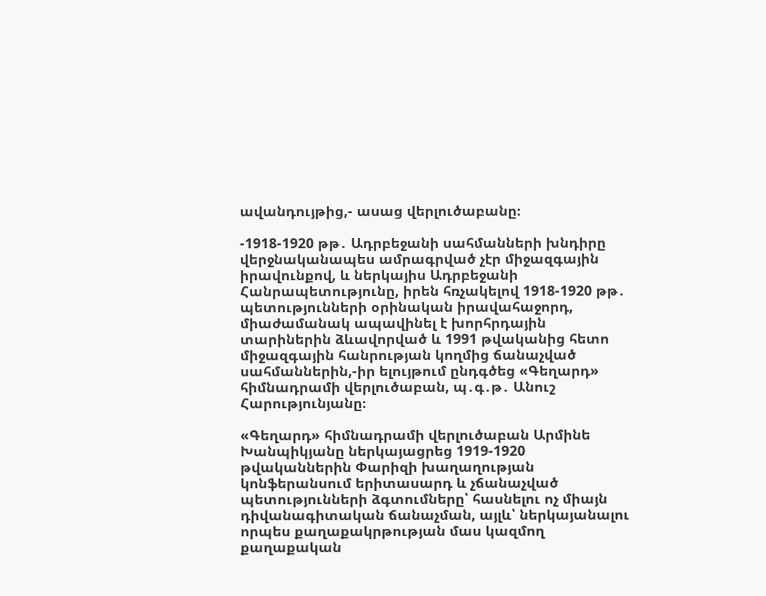ավանդույթից,- ասաց վերլուծաբանը։

-1918-1920 թթ․ Ադրբեջանի սահմանների խնդիրը վերջնականապես ամրագրված չէր միջազգային իրավունքով, և ներկայիս Ադրբեջանի Հանրապետությունը, իրեն հռչակելով 1918-1920 թթ․ պետությունների օրինական իրավահաջորդ, միաժամանակ ապավինել է խորհրդային տարիներին ձևավորված և 1991 թվականից հետո միջազգային հանրության կողմից ճանաչված սահմաններին,-իր ելույթում ընդգծեց «Գեղարդ» հիմնադրամի վերլուծաբան, պ․գ․թ․ Անուշ Հարությունյանը։

«Գեղարդ» հիմնադրամի վերլուծաբան Արմինե Խանպիկյանը ներկայացրեց 1919-1920 թվականներին Փարիզի խաղաղության կոնֆերանսում երիտասարդ և չճանաչված պետությունների ձգտումները՝ հասնելու ոչ միայն դիվանագիտական ճանաչման, այլև՝ ներկայանալու որպես քաղաքակրթության մաս կազմող քաղաքական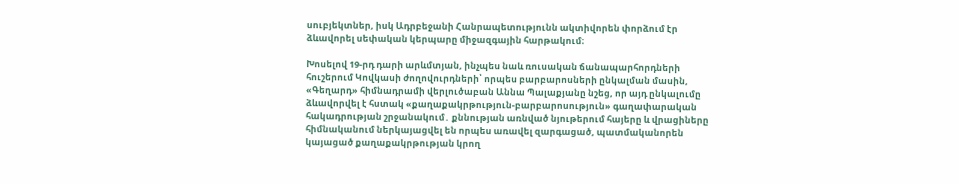սուբյեկտներ, իսկ Ադրբեջանի Հանրապետությունն ակտիվորեն փորձում էր ձևավորել սեփական կերպարը միջազգային հարթակում։

Խոսելով 19-րդ դարի արևմտյան, ինչպես նաև ռուսական ճանապարհորդների հուշերում Կովկասի ժողովուրդների՝ որպես բարբարոսների ընկալման մասին, «Գեղարդ» հիմնադրամի վերլուծաբան Աննա Պալաքյանը նշեց, որ այդ ընկալումը ձևավորվել է հստակ «քաղաքակրթություն-բարբարոսություն» գաղափարական հակադրության շրջանակում․ քննության առնված նյութերում հայերը և վրացիները հիմնականում ներկայացվել են որպես առավել զարգացած, պատմականորեն կայացած քաղաքակրթության կրող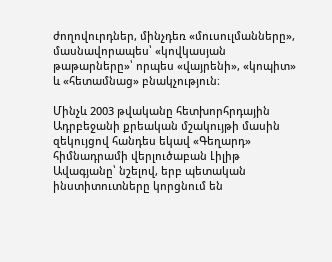ժողովուրդներ, մինչդեռ «մուսուլմանները», մասնավորապես՝ «կովկասյան թաթարները»՝ որպես «վայրենի», «կոպիտ» և «հետամնաց» բնակչություն։

Մինչև 2003 թվականը հետխորհրդային Ադրբեջանի քրեական մշակույթի մասին զեկույցով հանդես եկավ «Գեղարդ» հիմնադրամի վերլուծաբան Լիլիթ Ավագյանը՝ նշելով, երբ պետական ինստիտուտները կորցնում են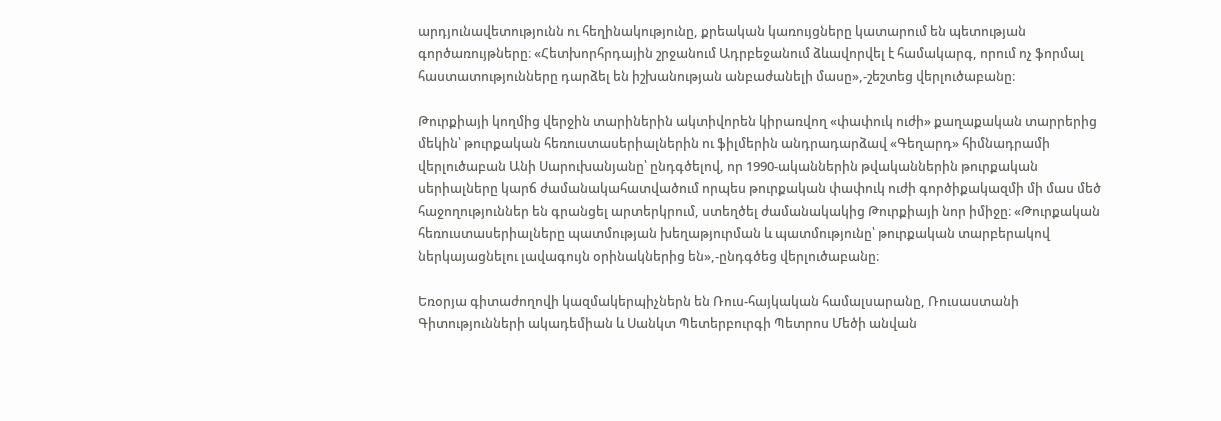արդյունավետությունն ու հեղինակությունը, քրեական կառույցները կատարում են պետության գործառույթները։ «Հետխորհրդային շրջանում Ադրբեջանում ձևավորվել է համակարգ, որում ոչ ֆորմալ հաստատությունները դարձել են իշխանության անբաժանելի մասը»,-շեշտեց վերլուծաբանը։

Թուրքիայի կողմից վերջին տարիներին ակտիվորեն կիրառվող «փափուկ ուժի» քաղաքական տարրերից մեկին՝ թուրքական հեռուստասերիալներին ու ֆիլմերին անդրադարձավ «Գեղարդ» հիմնադրամի վերլուծաբան Անի Սարուխանյանը՝ ընդգծելով, որ 1990-ականներին թվականներին թուրքական սերիալները կարճ ժամանակահատվածում որպես թուրքական փափուկ ուժի գործիքակազմի մի մաս մեծ հաջողություններ են գրանցել արտերկրում, ստեղծել ժամանակակից Թուրքիայի նոր իմիջը։ «Թուրքական հեռուստասերիալները պատմության խեղաթյուրման և պատմությունը՝ թուրքական տարբերակով ներկայացնելու լավագույն օրինակներից են»,-ընդգծեց վերլուծաբանը։

Եռօրյա գիտաժողովի կազմակերպիչներն են Ռուս-հայկական համալսարանը, Ռուսաստանի Գիտությունների ակադեմիան և Սանկտ Պետերբուրգի Պետրոս Մեծի անվան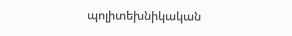պոլիտեխնիկական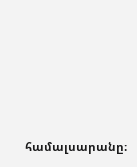համալսարանը։